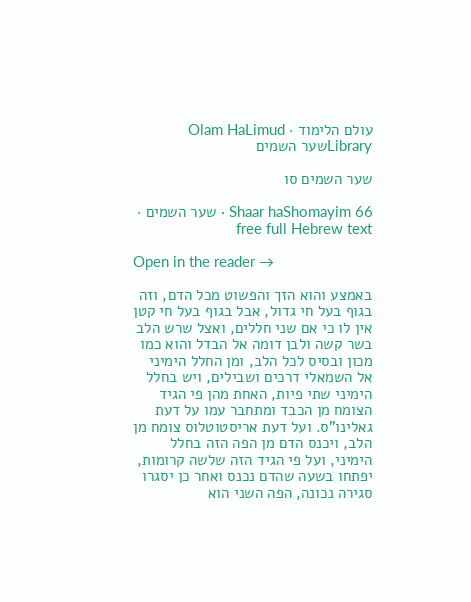עולם הלימוד · Olam HaLimud
Libraryשער השמים

שער השמים סו

Shaar haShomayim 66 · שער השמים · free full Hebrew text

Open in the reader →

באמצע והוא הזך והפשוט מכל הדם, וזה בגוף בעל חי גדול, אבל בגוף בעל חי קטן אין לו כי אם שני חללים, ואצל שרש הלב בשר קשה ולבן דומה אל הבדל והוא כמו מכון ובסיס לכל הלב, ומן החלל הימיני אל השמאלי דרכים ושבילים, ויש בחלל הימיני שתי פיות, האחת מהן פי הגיד הצומח מן הכבד ומתחבר עמו על דעת גאלינו"ס. ועל דעת אריסטוטלוס צומח מן הלב, ויכנס הדם מן הפה הזה בחלל הימיני, ועל פי הגיד הזה שלשה קרומות, יפתחו בשעה שהדם נכנס ואחר כן יסגרו סגירה נכונה, הפה השני הוא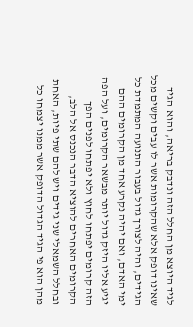לגיד היוצא מן החלל הזה ונדבק בריאה, והוא הגיד שאינו דופק אלא שהקרומות אשר לו עבים וקשים מכל הגידים, והיה לצורך גדול בעבור התנועה המתמדת כל ימי האדם, ואם יהיה נקרע אחד מן הקרומים ההם יגיע אליו היזק גדול יותר מבשאר הקרומים, ועל הפה הזה קרומים יפתחו לחוץ ולא יפתחו לפנים הפך הקרומים האחרים להוציא הדבר הנכנס אל הלב, ובחלל השמאלי שני גידים ויש להם שתי פיות, האחת מהן הוא פי הגיד הגדול הדופק אשר ממנו יצמחו כל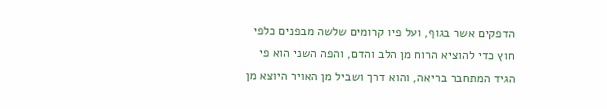הדפקים אשר בגוף, ועל פיו קרומים שלשה מבפנים כלפי חוץ כדי להוציא הרוח מן הלב והדם, והפה השני הוא פי הגיד המתחבר בריאה, והוא דרך ושביל מן האויר היוצא מן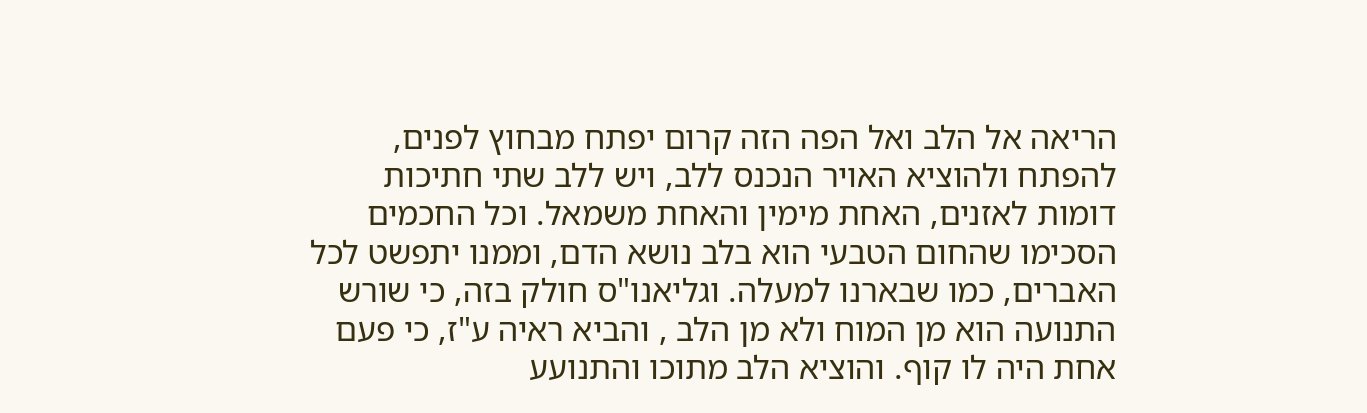הריאה אל הלב ואל הפה הזה קרום יפתח מבחוץ לפנים, להפתח ולהוציא האויר הנכנס ללב, ויש ללב שתי חתיכות דומות לאזנים, האחת מימין והאחת משמאל. וכל החכמים הסכימו שהחום הטבעי הוא בלב נושא הדם, וממנו יתפשט לכל האברים, כמו שבארנו למעלה. וגליאנו"ס חולק בזה, כי שורש התנועה הוא מן המוח ולא מן הלב , והביא ראיה ע"ז, כי פעם אחת היה לו קוף. והוציא הלב מתוכו והתנועע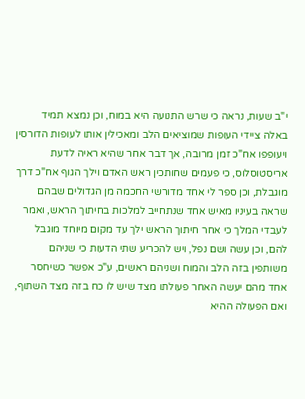י"ב שעות, נראה כי שרש התנועה היא במוח, וכן נמצא תמיד באלה ציידי העופות שמוציאים הלב ומאכילין אותו לעופות הדורסין ויעופפו אח"כ זמן מרובה, אך דבר אחר שהיא ראיה לדעת אריסטוסלוס, כי פעמים שחותכין ראש האדם וילך הגוף אח"כ דרך מוגבלת, וכן ספר לי אחד מדורשי החכמה מן הגדולים שבהם שראה בעיניו מאיש אחד שנתחייב למלכות בחיתוך הראש, ואמר לעבדי המלך כי אחר חיתוך הראש ילך עד מקום מיוחד מוגבל להם, וכן עשה ושם נפל, ויש להכריע שתי הדעות כי שניהם משותפין בזה הלב והמוח ושניהם ראשים, ע"כ אפשר כשיחסר אחד מהם יעשה האחר פעולתו מצד שיש לו כח בזה מצד השתוף, ואם הפעולה ההיא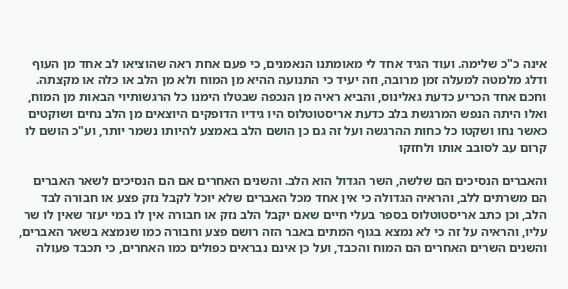אינה כ"כ שלימה. ועוד הגיד אחד לי מאומתנו הנאמנים, כי פעם אחת ראה שהוציאו לב אחד מן העוף ודלג מלמטה למעלה זמן מרובה, וזה יעיד כי התנועה ההיא מן המוח ולא מן הלב או כלה או מקצתה. וחכם אחד הכריע כדעת גאלינוס, והביא ראיה מן הנכפה שבטלו הימנו כל הרגשותיוי הבאות מן המוח, ואלו היתה הנפש המרגשת בלב כדעת אריסטוטלוס היו גידיו הדופקים היוצאים מן הלב נחים ושוקטים כאשר נחו ושקטו כל כחות ההרגשה ועל זה גם כן הושם הלב באמצע להיותו נשמר יותר, וע"כ הושם לו קרום עב לסובב אותו ולחזקו

והאברים הנסיכים הם שלשה, השר הגדול הוא הלב. והשנים האחרים אם הם הנסיכים לשאר האברים הם משרתים ללב, והראיה הגדולה כי אין אחד מכל האברים שלא יוכל לקבל נזק פצע או חבורה לבד הלב, וכן כתב אריסטוטלוס בספר בעלי חיים שאם יקבל הלב נזק או חבורה אין לו במי יעזר שאין לו שר עליו, והראיה על זה כי לא נמצא בגוף המתים באבר הזה רושם פצע וחבורה כמו שנמצא בשאר האברים, והשנים השרים האחרים הם המוח והכבד, ועל כן אינם נבראים כפולים כמו האחרים, כי תכבד פעולה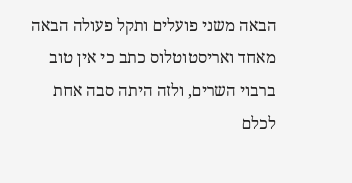הבאה משני פועלים ותקל פעולה הבאה מאחד ואריסטוטלוס כתב כי אין טוב ברבוי השרים, ולזה היתה סבה אחת לכלם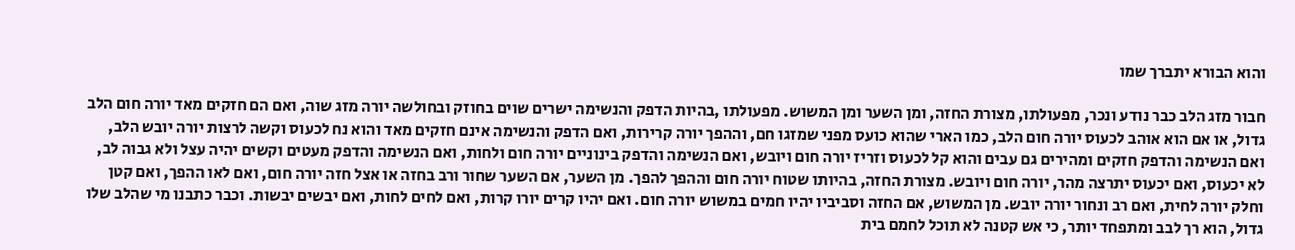והוא הבורא יתברך שמו

חבור מזג הלב כבר נודע ונכר, מפעולתו, מצורת החזה, ומן השער ומן המשוש. מפעולתו ,בהיות הדפק והנשימה ישרים שוים בחוזק ובחולשה יורה מזג שוה, ואם הם חזקים מאד יורה חום הלב גדול, או אם הוא אוהב לכעוס יורה חום הלב, כמו הארי שהוא כועס מפני שמזגו חם, וההפך יורה קרירות, ואם הדפק והנשימה אינם חזקים מאד והוא נח לכעוס וקשה לרצות יורה יובש הלב, ואם הנשימה והדפק חזקים ומהירים גם עבים והוא קל לכעוס וזריז יורה חום ויובש, ואם הנשימה והדפק בינוניים יורה חום ולחות, ואם הנשימה והדפק מעטים וקשים יהיה עצל ולא גבוה לב, לא יכעוס, ואם יכעוס יתרצה מהר, יורה חום ויובש. מצורת החזה, בהיותו שטוח יורה חום וההפך להפך. מן השער, אם השער שחור ורב בחזה או אצל חזה יורה חום, ואם לאו ההפך, ואם קטן וחלק יורה לחית, ואם רב ונחור יורה יובש. מן המשוש, אם החזה וסביביו יהיו חמים במשוש יורה חום. ואם יהיו קרים יורו קרות, ואם לחים לחות, ואם יבשים יבשות. וכבר כתבנו מי שהלב שלו גדול, הוא רך לבב ומתפחד יותר, כי אש קטנה לא תוכל לחמם בית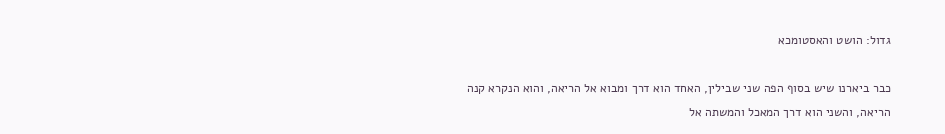גדול: הושט והאסטומכא

כבר ביארנו שיש בסוף הפה שני שבילין, האחד הוא דרך ומבוא אל הריאה, והוא הנקרא קנה הריאה, והשני הוא דרך המאכל והמשתה אל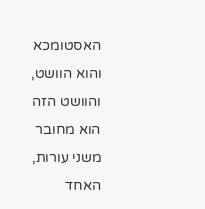האסטומכא והוא הוושט, והוושט הזה הוא מחובר משני עורות, האחד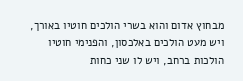מבחוץ אדום והוא בשרי הולכים חוטיו באורך, ויש מעט הולכים באלכסון, והפנימי חוטיו הולכות ברחב, ויש לו שני כחות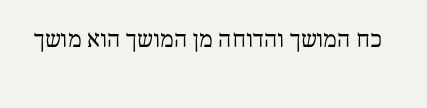כח המושך והדוחה מן המושך הוא מושך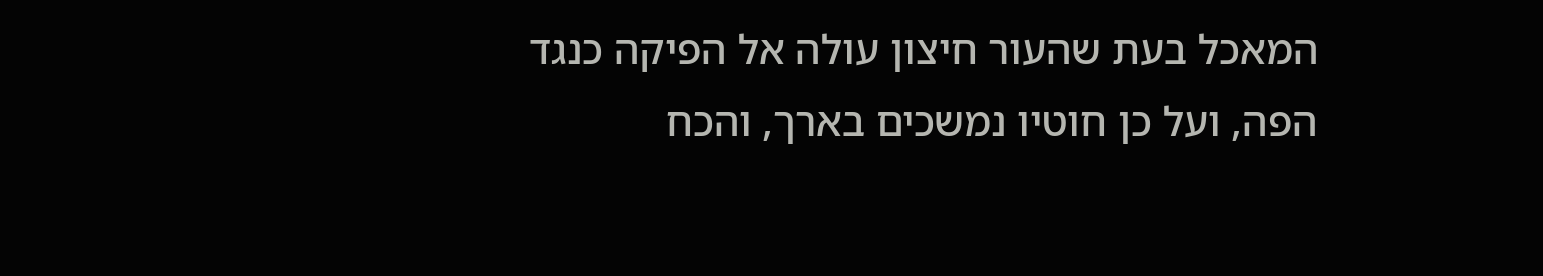המאכל בעת שהעור חיצון עולה אל הפיקה כנגד הפה, ועל כן חוטיו נמשכים בארך, והכח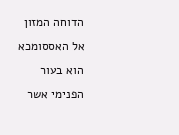הדוחה המזון אל האססומכא הוא בעור הפנימי אשר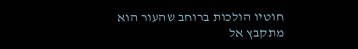חוטיו הולכות ברוחב שהעור הוא מתקבץ אל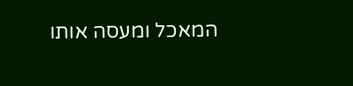המאכל ומעסה אותו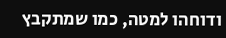ודוחהו למטה, כמו שמתקבץ